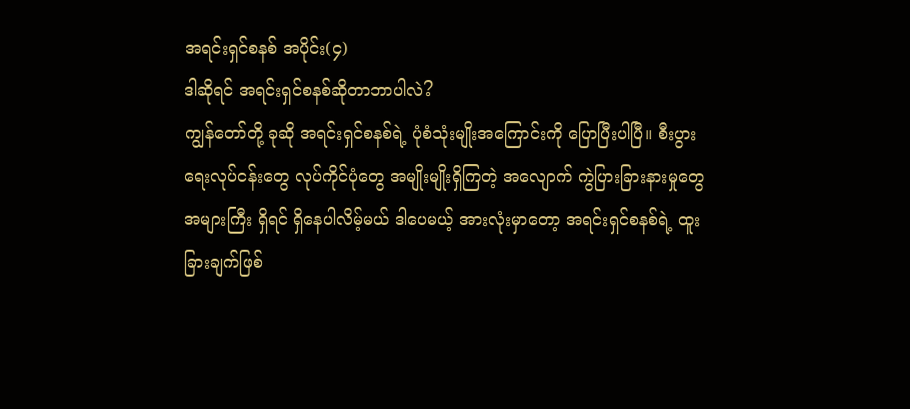အရင်းရှင်စနစ် အပိုင်း(၄)
ဒါဆိုရင် အရင်းရှင်စနစ်ဆိုတာဘာပါလဲ?
ကျွန်တော်တို့ ခုဆို အရင်းရှင်စနစ်ရဲ့ ပုံစံသုံးမျိုးအကြောင်းကို ပြောပြီးပါပြီ။ စီးပွားရေးလုပ်ငန်းတွေ လုပ်ကိုင်ပုံတွေ အမျိုးမျိုးရှိကြတဲ့ အလျောက် ကွဲပြားခြားနားမှုတွေ အများကြီး ရှိရင် ရှိနေပါလိမ့်မယ် ဒါပေမယ့် အားလုံးမှာတော့ အရင်းရှင်စနစ်ရဲ့ ထူးခြားချက်ဖြစ်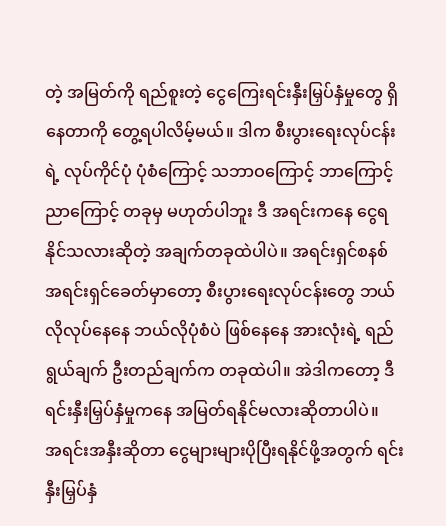တဲ့ အမြတ်ကို ရည်စူးတဲ့ ငွေကြေးရင်းနှီးမြှပ်နှံမှုတွေ ရှိနေတာကို တွေ့ရပါလိမ့်မယ်။ ဒါက စီးပွားရေးလုပ်ငန်းရဲ့ လုပ်ကိုင်ပုံ ပုံစံကြောင့် သဘာဝကြောင့် ဘာကြောင့် ညာကြောင့် တခုမှ မဟုတ်ပါဘူး ဒီ အရင်းကနေ ငွေရနိုင်သလားဆိုတဲ့ အချက်တခုထဲပါပဲ။ အရင်းရှင်စနစ် အရင်းရှင်ခေတ်မှာတော့ စီးပွားရေးလုပ်ငန်းတွေ ဘယ်လိုလုပ်နေနေ ဘယ်လိုပုံစံပဲ ဖြစ်နေနေ အားလုံးရဲ့ ရည်ရွယ်ချက် ဦးတည်ချက်က တခုထဲပါ။ အဲဒါကတော့ ဒီရင်းနှီးမြှပ်နှံမှုကနေ အမြတ်ရနိုင်မလားဆိုတာပါပဲ။
အရင်းအနှီးဆိုတာ ငွေများများပိုပြီးရနိုင်ဖို့အတွက် ရင်းနှီးမြှပ်နှံ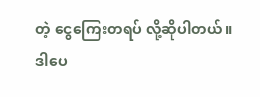တဲ့ ငွေကြေးတရပ် လို့ဆိုပါတယ်။ ဒါပေ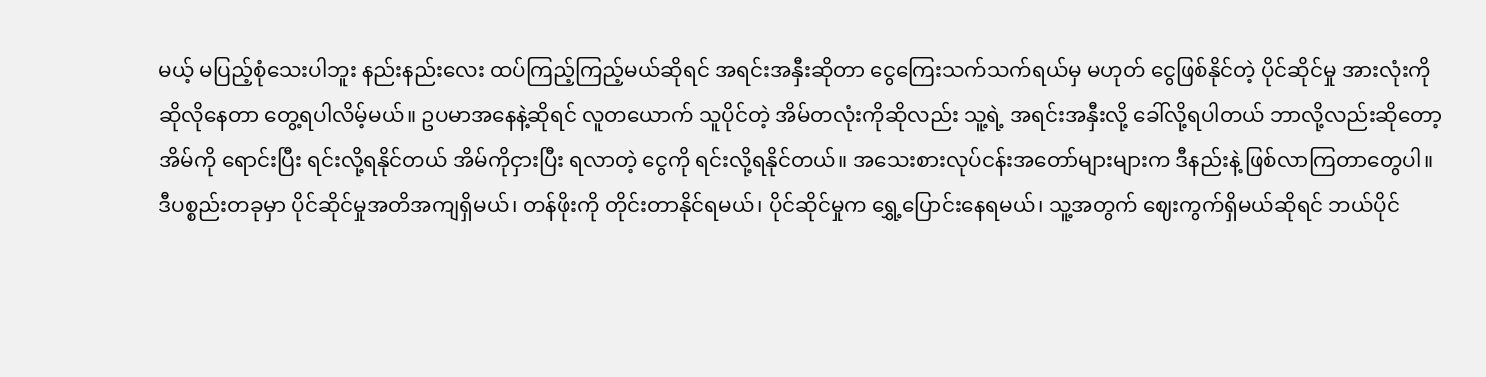မယ့် မပြည့်စုံသေးပါဘူး နည်းနည်းလေး ထပ်ကြည့်ကြည့်မယ်ဆိုရင် အရင်းအနှီးဆိုတာ ငွေကြေးသက်သက်ရယ်မှ မဟုတ် ငွေဖြစ်နိုင်တဲ့ ပိုင်ဆိုင်မှု အားလုံးကို ဆိုလိုနေတာ တွေ့ရပါလိမ့်မယ်။ ဥပမာအနေနဲ့ဆိုရင် လူတယောက် သူပိုင်တဲ့ အိမ်တလုံးကိုဆိုလည်း သူ့ရဲ့ အရင်းအနှီးလို့ ခေါ်လို့ရပါတယ် ဘာလို့လည်းဆိုတော့ အိမ်ကို ရောင်းပြီး ရင်းလို့ရနိုင်တယ် အိမ်ကိုငှားပြီး ရလာတဲ့ ငွေကို ရင်းလို့ရနိုင်တယ်။ အသေးစားလုပ်ငန်းအတော်များများက ဒီနည်းနဲ့ ဖြစ်လာကြတာတွေပါ။ ဒီပစ္စည်းတခုမှာ ပိုင်ဆိုင်မှုအတိအကျရှိမယ်၊ တန်ဖိုးကို တိုင်းတာနိုင်ရမယ်၊ ပိုင်ဆိုင်မှုက ရွှေ့ပြောင်းနေရမယ်၊ သူ့အတွက် ဈေးကွက်ရှိမယ်ဆိုရင် ဘယ်ပိုင်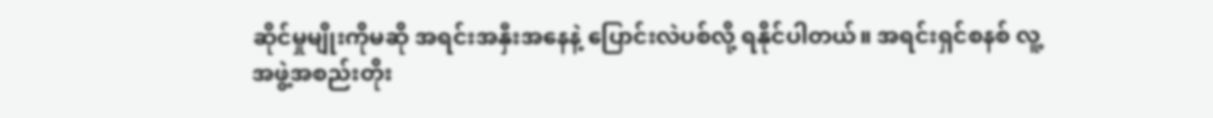ဆိုင်မှုမျိုးကိုမဆို အရင်းအနှီးအနေနဲ့ ပြောင်းလဲပစ်လို့ ရနိုင်ပါတယ်။ အရင်းရှင်စနစ် လူ့အဖွဲ့အစည်းတိုး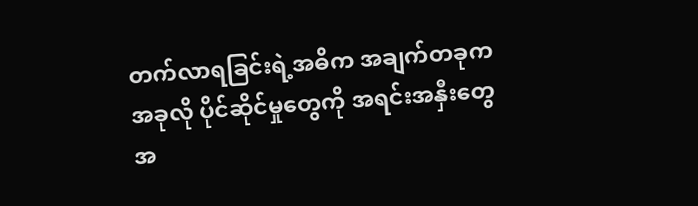တက်လာရခြင်းရဲ့အဓိက အချက်တခုက အခုလို ပိုင်ဆိုင်မှုတွေကို အရင်းအနှီးတွေအ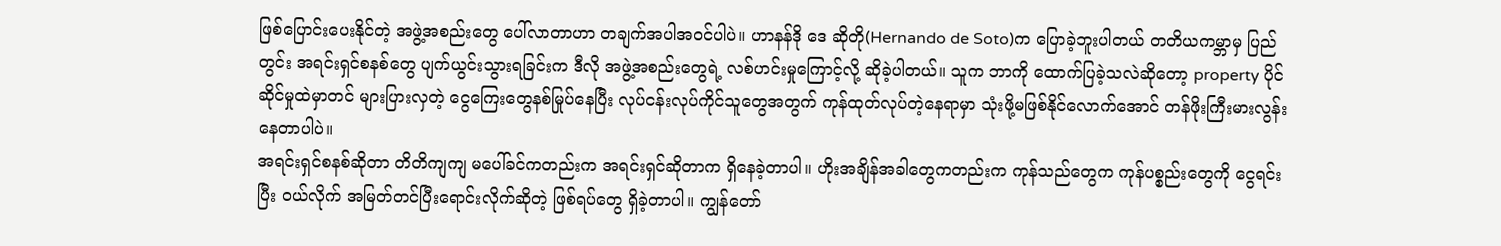ဖြစ်ပြောင်းပေးနိုင်တဲ့ အဖွဲ့အစည်းတွေ ပေါ်လာတာဟာ တချက်အပါအဝင်ပါပဲ။ ဟာနန်ဒို ဒေ ဆိုတို(Hernando de Soto)က ပြောခဲ့ဘူးပါတယ် တတိယကမ္ဘာမှ ပြည်တွင်း အရင်းရှင်စနစ်တွေ ပျက်ယွင်းသွားရခြင်းက ဒီလို အဖွဲ့အစည်းတွေရဲ့ လစ်ဟင်းမှုကြောင့်လို့ ဆိုခဲ့ပါတယ်။ သူက ဘာကို ထောက်ပြခဲ့သလဲဆိုတော့ property ပိုင်ဆိုင်မှုထဲမှာတင် များပြားလှတဲ့ ငွေကြေးတွေနစ်မြုပ်နေပြီး လုပ်ငန်းလုပ်ကိုင်သူတွေအတွက် ကုန်ထုတ်လုပ်တဲ့နေရာမှာ သုံးဖို့မဖြစ်နိုင်လောက်အောင် တန်ဖိုးကြီးမားလွန်းနေတာပါပဲ။
အရင်းရှင်စနစ်ဆိုတာ တိတိကျကျ မပေါ်ခင်ကတည်းက အရင်းရှင်ဆိုတာက ရှိနေခဲ့တာပါ။ ဟိုးအချိန်အခါတွေကတည်းက ကုန်သည်တွေက ကုန်ပစ္စည်းတွေကို ငွေရင်းပြီး ဝယ်လိုက် အမြတ်တင်ပြီးရောင်းလိုက်ဆိုတဲ့ ဖြစ်ရပ်တွေ ရှိခဲ့တာပါ။ ကျွန်တော်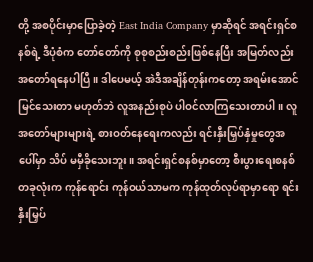တို့ အစပိုင်းမှာပြောခဲ့တဲ့ East India Company မှာဆိုရင် အရင်းရှင်စနစ်ရဲ့ ဒီပုံစံက တော်တော်ကို စုစုစည်းစည်းဖြစ်နေပြီး အမြတ်လည်း အတော်ရနေပါပြီ။ ဒါပေမယ့် အဲဒီအချိန်တုန်းကတော့ အရမ်းအောင်မြင်သေးတာ မဟုတ်ဘဲ လူအနည်းစုပဲ ပါဝင်လာကြသေးတာပါ။ လူအတော်များများရဲ့ စားဝတ်နေရေးကလည်း ရင်းနှီးမြှပ်နှံမှုတွေအပေါ်မှာ သိပ် မမှီခိုသေးဘူး။ အရင်းရှင်စနစ်မှာတော့ စီးပွားရေးစနစ်တခုလုံးက ကုန်ရောင်း ကုန်ဝယ်သာမက ကုန်ထုတ်လုပ်ရာမှာရော ရင်းနှီးမြှပ်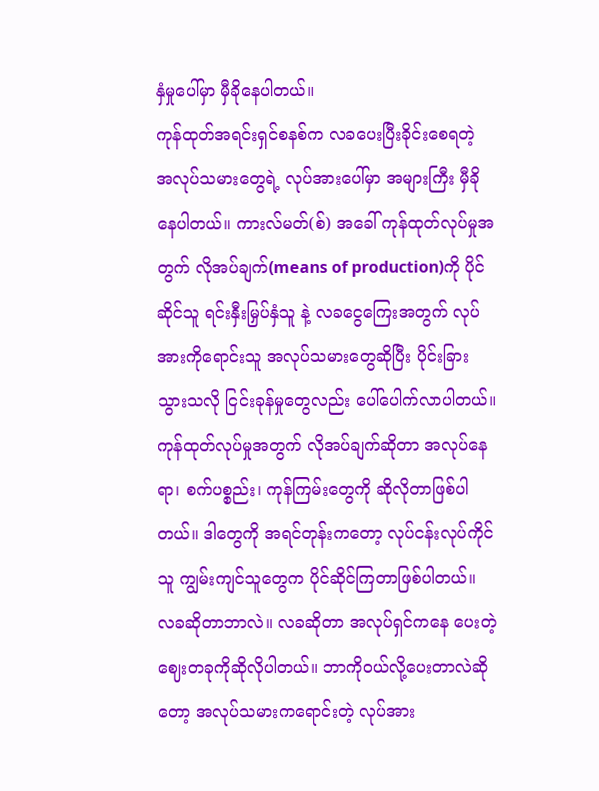နှံမှုပေါ်မှာ မှီခိုနေပါတယ်။
ကုန်ထုတ်အရင်းရှင်စနစ်က လခပေးပြီးခိုင်းစေရတဲ့ အလုပ်သမားတွေရဲ့ လုပ်အားပေါ်မှာ အများကြီး မှီခိုနေပါတယ်။ ကားလ်မတ်(စ်) အခေါ် ကုန်ထုတ်လုပ်မှုအတွက် လိုအပ်ချက်(means of production)ကို ပိုင်ဆိုင်သူ ရင်းနှီးမြှပ်နှံသူ နဲ့ လခငွေကြေးအတွက် လုပ်အားကိုရောင်းသူ အလုပ်သမားတွေဆိုပြီး ပိုင်းခြားသွားသလို ငြင်းခုန်မှုတွေလည်း ပေါ်ပေါက်လာပါတယ်။ ကုန်ထုတ်လုပ်မှုအတွက် လိုအပ်ချက်ဆိုတာ အလုပ်နေရာ၊ စက်ပစ္စည်း၊ ကုန်ကြမ်းတွေကို ဆိုလိုတာဖြစ်ပါတယ်။ ဒါတွေကို အရင်တုန်းကတော့ လုပ်ငန်းလုပ်ကိုင်သူ ကျွမ်းကျင်သူတွေက ပိုင်ဆိုင်ကြတာဖြစ်ပါတယ်။ လခဆိုတာဘာလဲ။ လခဆိုတာ အလုပ်ရှင်ကနေ ပေးတဲ့ ဈေးတခုကိုဆိုလိုပါတယ်။ ဘာကိုဝယ်လို့ပေးတာလဲဆိုတော့ အလုပ်သမားကရောင်းတဲ့ လုပ်အား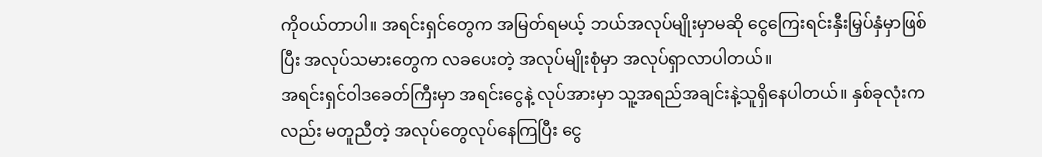ကိုဝယ်တာပါ။ အရင်းရှင်တွေက အမြတ်ရမယ့် ဘယ်အလုပ်မျိုးမှာမဆို ငွေကြေးရင်းနှီးမြှပ်နှံမှာဖြစ်ပြီး အလုပ်သမားတွေက လခပေးတဲ့ အလုပ်မျိုးစုံမှာ အလုပ်ရှာလာပါတယ်။
အရင်းရှင်ဝါဒခေတ်ကြီးမှာ အရင်းငွေနဲ့ လုပ်အားမှာ သူ့အရည်အချင်းနဲ့သူရှိနေပါတယ်။ နှစ်ခုလုံးကလည်း မတူညီတဲ့ အလုပ်တွေလုပ်နေကြပြီး ငွေ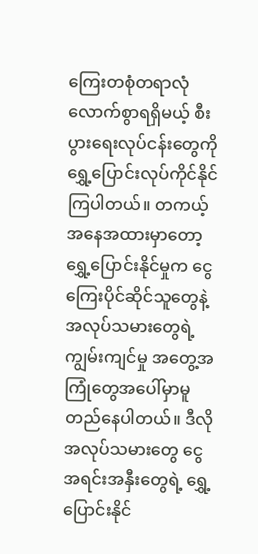ကြေးတစုံတရာလုံလောက်စွာရရှိမယ့် စီးပွားရေးလုပ်ငန်းတွေကို ရွှေ့ပြောင်းလုပ်ကိုင်နိုင်ကြပါတယ်။ တကယ့်အနေအထားမှာတော့ ရွှေ့ပြောင်းနိုင်မှုက ငွေကြေးပိုင်ဆိုင်သူတွေနဲ့ အလုပ်သမားတွေရဲ့ ကျွမ်းကျင်မှု အတွေ့အကြုံတွေအပေါ်မှာမူတည်နေပါတယ်။ ဒီလို အလုပ်သမားတွေ ငွေအရင်းအနှီးတွေရဲ့ ရွှေ့ပြောင်းနိုင်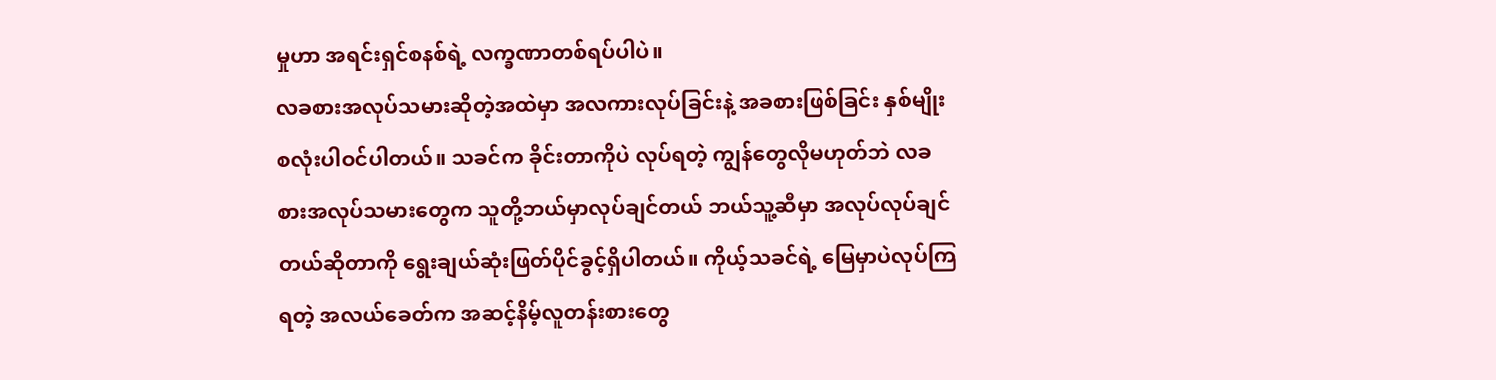မှုဟာ အရင်းရှင်စနစ်ရဲ့ လက္ခဏာတစ်ရပ်ပါပဲ။
လခစားအလုပ်သမားဆိုတဲ့အထဲမှာ အလကားလုပ်ခြင်းနဲ့ အခစားဖြစ်ခြင်း နှစ်မျိုးစလုံးပါဝင်ပါတယ်။ သခင်က ခိုင်းတာကိုပဲ လုပ်ရတဲ့ ကျွန်တွေလိုမဟုတ်ဘဲ လခစားအလုပ်သမားတွေက သူတို့ဘယ်မှာလုပ်ချင်တယ် ဘယ်သူ့ဆီမှာ အလုပ်လုပ်ချင်တယ်ဆိုတာကို ရွေးချယ်ဆုံးဖြတ်ပိုင်ခွင့်ရှိပါတယ်။ ကိုယ့်သခင်ရဲ့ မြေမှာပဲလုပ်ကြရတဲ့ အလယ်ခေတ်က အဆင့်နိမ့်လူတန်းစားတွေ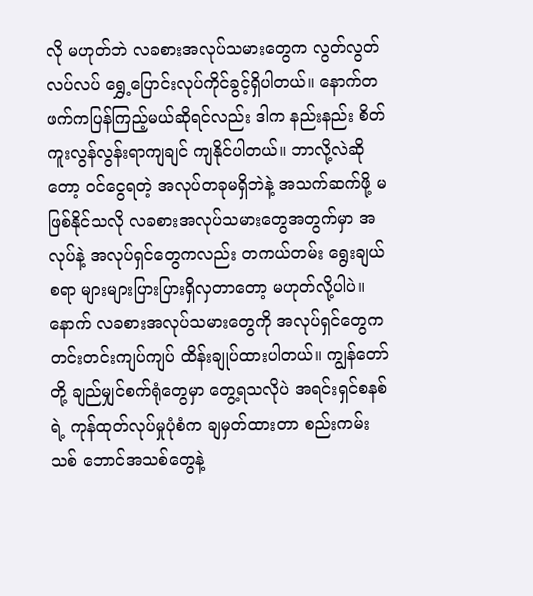လို မဟုတ်ဘဲ လခစားအလုပ်သမားတွေက လွတ်လွတ်လပ်လပ် ရွှေ့ပြောင်းလုပ်ကိုင်ခွင့်ရှိပါတယ်။ နောက်တဖက်ကပြန်ကြည့်မယ်ဆိုရင်လည်း ဒါက နည်းနည်း စိတ်ကူးလွန်လွန်းရာကျချင် ကျနိုင်ပါတယ်။ ဘာလို့လဲဆိုတော့ ဝင်ငွေရတဲ့ အလုပ်တခုမရှိဘဲနဲ့ အသက်ဆက်ဖို့ မဖြစ်နိုင်သလို လခစားအလုပ်သမားတွေအတွက်မှာ အလုပ်နဲ့ အလုပ်ရှင်တွေကလည်း တကယ်တမ်း ရွေးချယ်စရာ များများပြားပြားရှိလှတာတော့ မဟုတ်လို့ပါပဲ။ နောက် လခစားအလုပ်သမားတွေကို အလုပ်ရှင်တွေက တင်းတင်းကျပ်ကျပ် ထိန်းချုပ်ထားပါတယ်။ ကျွန်တော်တို့ ချည်မျှင်စက်ရုံတွေမှာ တွေ့ရသလိုပဲ အရင်းရှင်စနစ်ရဲ့ ကုန်ထုတ်လုပ်မှုပုံစံက ချမှတ်ထားတာ စည်းကမ်းသစ် ဘောင်အသစ်တွေနဲ့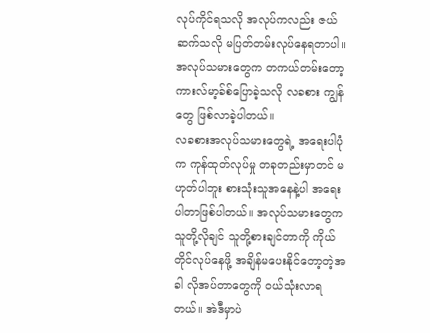လုပ်ကိုင်ရသလို အလုပ်ကလည်း ဇယ်ဆက်သလို မပြတ်တမ်းလုပ်နေရတာပါ။ အလုပ်သမားတွေက တကယ်တမ်းတော့ ကားလ်မာ့ခ်စ်ပြောခဲ့သလို လခစား ကျွန်တွေ ဖြစ်လာခဲ့ပါတယ်။
လခစားအလုပ်သမားတွေရဲ့ အရေးပါပုံက ကုန်ထုတ်လုပ်မှု တခုတည်းမှာတင် မဟုတ်ပါဘူး စားသုံးသူအနေနဲ့ပါ အရေးပါတာဖြစ်ပါတယ်။ အလုပ်သမားတွေက သူတို့လိုချင် သူတို့စားချင်တာကို ကိုယ်တိုင်လုပ်နေဖို့ အချိန်မပေးနိုင်တော့တဲ့အခါ လိုအပ်တာတွေကို ဝယ်သုံးလာရတယ်။ အဲဒီမှာပဲ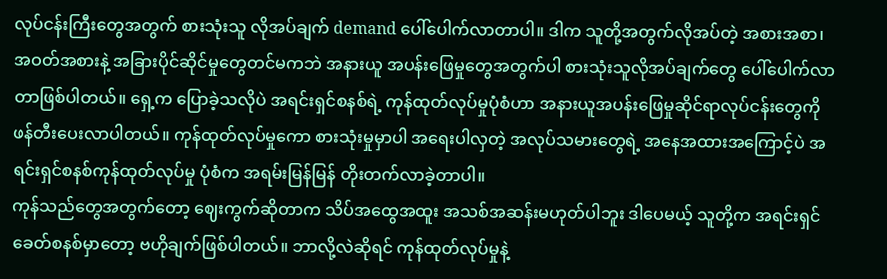လုပ်ငန်းကြီးတွေအတွက် စားသုံးသူ လိုအပ်ချက် demand ပေါ်ပေါက်လာတာပါ။ ဒါက သူတို့အတွက်လိုအပ်တဲ့ အစားအစာ၊ အဝတ်အစားနဲ့ အခြားပိုင်ဆိုင်မှုတွေတင်မကဘဲ အနားယူ အပန်းဖြေမှုတွေအတွက်ပါ စားသုံးသူလိုအပ်ချက်တွေ ပေါ်ပေါက်လာတာဖြစ်ပါတယ်။ ရှေ့က ပြောခဲ့သလိုပဲ အရင်းရှင်စနစ်ရဲ့ ကုန်ထုတ်လုပ်မှုပုံစံဟာ အနားယူအပန်းဖြေမှုဆိုင်ရာလုပ်ငန်းတွေကို ဖန်တီးပေးလာပါတယ်။ ကုန်ထုတ်လုပ်မှုကော စားသုံးမှုမှာပါ အရေးပါလှတဲ့ အလုပ်သမားတွေရဲ့ အနေအထားအကြောင့်ပဲ အရင်းရှင်စနစ်ကုန်ထုတ်လုပ်မှု ပုံစံက အရမ်းမြန်မြန် တိုးတက်လာခဲ့တာပါ။
ကုန်သည်တွေအတွက်တော့ ဈေးကွက်ဆိုတာက သိပ်အထွေအထူး အသစ်အဆန်းမဟုတ်ပါဘူး ဒါပေမယ့် သူတို့က အရင်းရှင်ခေတ်စနစ်မှာတော့ ဗဟိုချက်ဖြစ်ပါတယ်။ ဘာလို့လဲဆိုရင် ကုန်ထုတ်လုပ်မှုနဲ့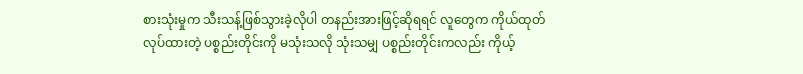စားသုံးမှုက သီးသန့်ဖြစ်သွားခဲ့လိုပါ တနည်းအားဖြင့်ဆိုရရင် လူတွေက ကိုယ်ထုတ်လုပ်ထားတဲ့ ပစ္စည်းတိုင်းကို မသုံးသလို သုံးသမျှ ပစ္စည်းတိုင်းကလည်း ကိုယ့်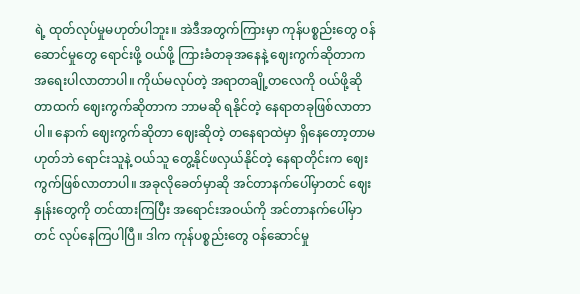ရဲ့ ထုတ်လုပ်မှုမဟုတ်ပါဘူး။ အဲဒီအတွက်ကြားမှာ ကုန်ပစ္စည်းတွေ ဝန်ဆောင်မှုတွေ ရောင်းဖို့ ဝယ်ဖို့ ကြားခံတခုအနေနဲ့ ဈေးကွက်ဆိုတာက အရေးပါလာတာပါ။ ကိုယ်မလုပ်တဲ့ အရာတချို့တလေကို ဝယ်ဖို့ဆိုတာထက် ဈေးကွက်ဆိုတာက ဘာမဆို ရနိုင်တဲ့ နေရာတခုဖြစ်လာတာပါ။ နောက် ဈေးကွက်ဆိုတာ ဈေးဆိုတဲ့ တနေရာထဲမှာ ရှိနေတော့တာမဟုတ်ဘဲ ရောင်းသူနဲ့ ဝယ်သူ တွေ့နိုင်ဖလှယ်နိုင်တဲ့ နေရာတိုင်းက ဈေးကွက်ဖြစ်လာတာပါ။ အခုလိုခေတ်မှာဆို အင်တာနက်ပေါ်မှာတင် ဈေးနှုန်းတွေကို တင်ထားကြပြီး အရောင်းအဝယ်ကို အင်တာနက်ပေါ်မှာတင် လုပ်နေကြပါပြီ။ ဒါက ကုန်ပစ္စည်းတွေ ဝန်ဆောင်မှု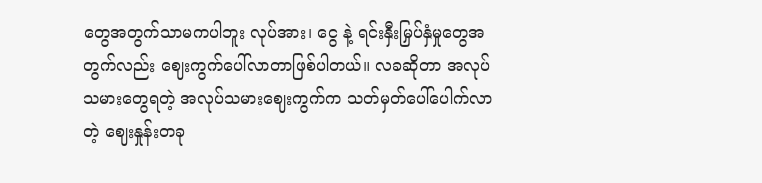တွေအတွက်သာမကပါဘူး လုပ်အား၊ ငွေ နဲ့ ရင်းနှီးမြှပ်နှံမှုတွေအတွက်လည်း ဈေးကွက်ပေါ်လာတာဖြစ်ပါတယ်။ လခဆိုတာ အလုပ်သမားတွေရတဲ့ အလုပ်သမားဈေးကွက်က သတ်မှတ်ပေါ်ပေါက်လာတဲ့ ဈေးနှုန်းတခု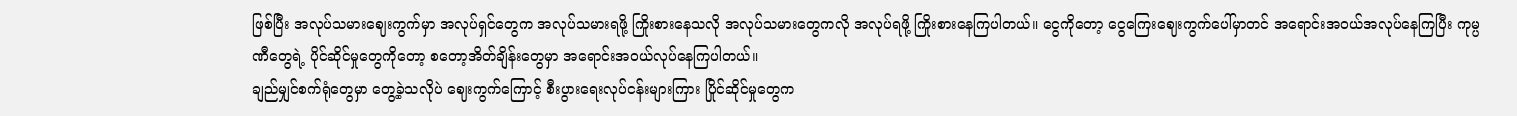ဖြစ်ပြီး အလုပ်သမားဈေးကွက်မှာ အလုပ်ရှင်တွေက အလုပ်သမားရဖို့ ကြိုးစားနေသလို အလုပ်သမားတွေကလို အလုပ်ရဖို့ ကြိုးစားနေကြပါတယ်။ ငွေကိုတော့ ငွေကြေးဈေးကွက်ပေါ်မှာတင် အရောင်းအဝယ်အလုပ်နေကြပြီး ကုမ္ပဏီတွေရဲ့ ပိုင်ဆိုင်မှုတွေကိုတော့ စတော့အိတ်ချိန်းတွေမှာ အရောင်းအဝယ်လုပ်နေကြပါတယ်။
ချည်မျှင်စက်ရုံတွေမှာ တွေ့ခဲ့သလိုပဲ ဈေးကွက်ကြောင့် စီးပွားရေးလုပ်ငန်းများကြား ပြိုင်ဆိုင်မှုတွေက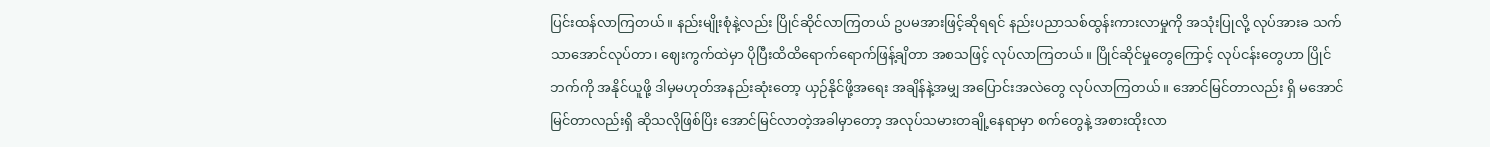ပြင်းထန်လာကြတယ်။ နည်းမျိုးစုံနဲ့လည်း ပြိုင်ဆိုင်လာကြတယ် ဥပမအားဖြင့်ဆိုရရင် နည်းပညာသစ်ထွန်းကားလာမှုကို အသုံးပြုလို့ လုပ်အားခ သက်သာအောင်လုပ်တာ၊ ဈေးကွက်ထဲမှာ ပိုပြီးထိထိရောက်ရောက်ဖြန့်ချိတာ အစသဖြင့် လုပ်လာကြတယ်။ ပြိုင်ဆိုင်မှုတွေကြောင့် လုပ်ငန်းတွေဟာ ပြိုင်ဘက်ကို အနိုင်ယူဖို့ ဒါမှမဟုတ်အနည်းဆုံးတော့ ယှဉ်နိုင်ဖို့အရေး အချိန်နဲ့အမျှ အပြောင်းအလဲတွေ လုပ်လာကြတယ်။ အောင်မြင်တာလည်း ရှိ မအောင်မြင်တာလည်းရှိ ဆိုသလိုဖြစ်ပြိး အောင်မြင်လာတဲ့အခါမှာတော့ အလုပ်သမားတချို့နေရာမှာ စက်တွေနဲ့ အစားထိုးလာ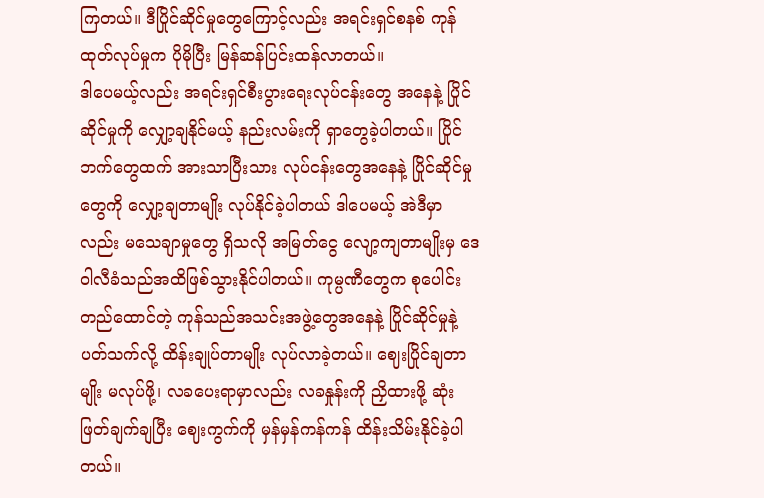ကြတယ်။ ဒီပြိုင်ဆိုင်မှုတွေကြောင့်လည်း အရင်းရှင်စနစ် ကုန်ထုတ်လုပ်မှုက ပိုမိုပြီး မြန်ဆန်ပြင်းထန်လာတယ်။
ဒါပေမယ့်လည်း အရင်းရှင်စီးပွားရေးလုပ်ငန်းတွေ အနေနဲ့ ပြိုင်ဆိုင်မှုကို လျှော့ချနိုင်မယ့် နည်းလမ်းကို ရှာတွေခဲ့ပါတယ်။ ပြိုင်ဘက်တွေထက် အားသာပြီးသား လုပ်ငန်းတွေအနေနဲ့ ပြိုင်ဆိုင်မှုတွေကို လျှော့ချတာမျိုး လုပ်နိုင်ခဲ့ပါတယ် ဒါပေမယ့် အဲဒီမှာလည်း မသေချာမှုတွေ ရှိသလို အမြတ်ငွေ လျော့ကျတာမျိုးမှ ဒေဝါလီခံသည်အထိဖြစ်သွားနိုင်ပါတယ်။ ကုမ္ပဏီတွေက စုပေါင်းတည်ထောင်တဲ့ ကုန်သည်အသင်းအဖွဲ့တွေအနေနဲ့ ပြိုင်ဆိုင်မှုနဲ့ပတ်သက်လို့ ထိန်းချုပ်တာမျိုး လုပ်လာခဲ့တယ်။ ဈေးပြိုင်ချတာမျိုး မလုပ်ဖို့၊ လခပေးရာမှာလည်း လခနှုန်းကို ညှိထားဖို့ ဆုံးဖြတ်ချက်ချပြီး ဈေးကွက်ကို မှန်မှန်ကန်ကန် ထိန်းသိမ်းနိုင်ခဲ့ပါတယ်။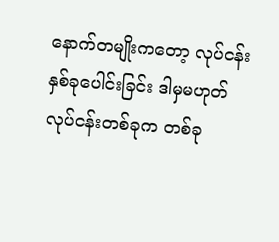နောက်တမျိုးကတော့ လုပ်ငန်းနှစ်ခုပေါင်းခြင်း ဒါမှမဟုတ် လုပ်ငန်းတစ်ခုက တစ်ခု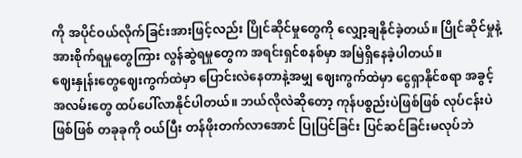ကို အပိုင်ဝယ်လိုက်ခြင်းအားဖြင့်လည်း ပြိုင်ဆိုင်မှုတွေကို လျှော့ချနိုင်ခဲ့တယ်။ ပြိုင်ဆိုင်မှုနဲ့ အားစိုက်ရမှုတွေကြား လွန်ဆွဲရမှုတွေက အရင်းရှင်စနစ်မှာ အမြဲရှိနေခဲ့ပါတယ်။
ဈေးနှုန်းတွေဈေးကွက်ထဲမှာ ပြောင်းလဲနေတာနဲ့အမျှ ဈေးကွက်ထဲမှာ ငွေရှာနိုင်စရာ အခွင့်အလမ်းတွေ ထပ်ပေါ်လာနိုင်ပါတယ်။ ဘယ်လိုလဲဆိုတော့ ကုန်ပစ္စည်းပဲဖြစ်ဖြစ် လုပ်ငန်းပဲဖြစ်ဖြစ် တခုခုကို ဝယ်ပြီး တန်ဖိုးတက်လာအောင် ပြုပြင်ခြင်း ပြင်ဆင်ခြင်းမလုပ်ဘဲ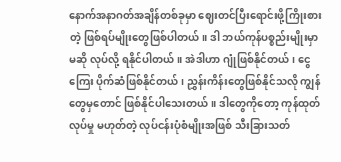နောက်အနာဂတ်အချိန်တစ်ခုမှာ ဈေးတင်ပြီးရောင်းဖို့ကြိုးစားတဲ့ ဖြစ်ရပ်မျိုးတွေဖြစ်ပါတယ်။ ဒါ ဘယ်ကုန်ပစ္စည်းမျိုးမှာမဆို လုပ်လို့ ရနိုင်ပါတယ်။ အဲဒါဟာ ဂျုံဖြစ်နိုင်တယ်၊ ငွေကြေး ပိုက်ဆံဖြစ်နိုင်တယ်၊ ညွှန်းကိန်းတွေဖြစ်နိုင်သလို ကျွန်တွေမှတောင် ဖြစ်နိုင်ပါသေးတယ်။ ဒါတွေကိုတော့ ကုန်ထုတ်လုပ်မှု မဟုတ်တဲ့ လုပ်ငန်းပုံစံမျိုးအဖြစ် သီးခြားသတ်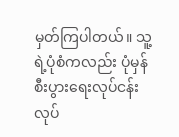မှတ်ကြပါတယ်။ သူ့ရဲ့ပုံစံကလည်း ပုံမှန်စီးပွားရေးလုပ်ငန်း လုပ်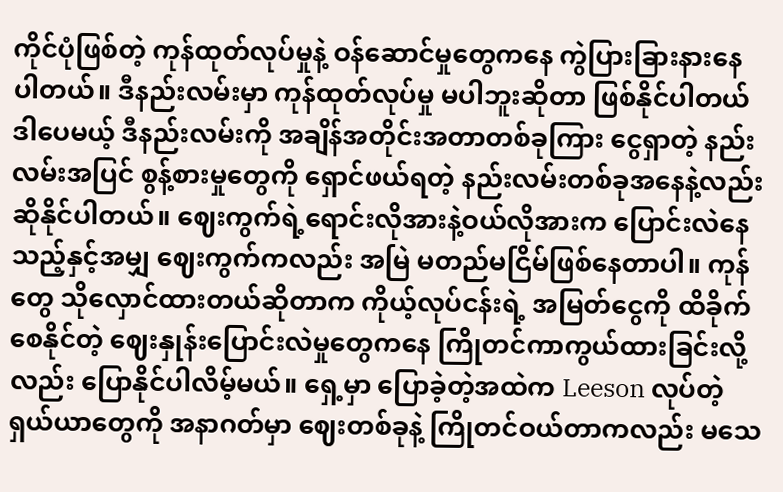ကိုင်ပုံဖြစ်တဲ့ ကုန်ထုတ်လုပ်မှုနဲ့ ဝန်ဆောင်မှုတွေကနေ ကွဲပြားခြားနားနေပါတယ်။ ဒီနည်းလမ်းမှာ ကုန်ထုတ်လုပ်မှု မပါဘူးဆိုတာ ဖြစ်နိုင်ပါတယ် ဒါပေမယ့် ဒီနည်းလမ်းကို အချိန်အတိုင်းအတာတစ်ခုကြား ငွေရှာတဲ့ နည်းလမ်းအပြင် စွန့်စားမှုတွေကို ရှောင်ဖယ်ရတဲ့ နည်းလမ်းတစ်ခုအနေနဲ့လည်း ဆိုနိုင်ပါတယ်။ ဈေးကွက်ရဲ့ရောင်းလိုအားနဲ့ဝယ်လိုအားက ပြောင်းလဲနေသည့်နှင့်အမျှ ဈေးကွက်ကလည်း အမြဲ မတည်မငြိမ်ဖြစ်နေတာပါ။ ကုန်တွေ သိုလှောင်ထားတယ်ဆိုတာက ကိုယ့်လုပ်ငန်းရဲ့ အမြတ်ငွေကို ထိခိုက်စေနိုင်တဲ့ ဈေးနှုန်းပြောင်းလဲမှုတွေကနေ ကြိုတင်ကာကွယ်ထားခြင်းလို့လည်း ပြောနိုင်ပါလိမ့်မယ်။ ရှေ့မှာ ပြောခဲ့တဲ့အထဲက Leeson လုပ်တဲ့ ရှယ်ယာတွေကို အနာဂတ်မှာ ဈေးတစ်ခုနဲ့ ကြိုတင်ဝယ်တာကလည်း မသေ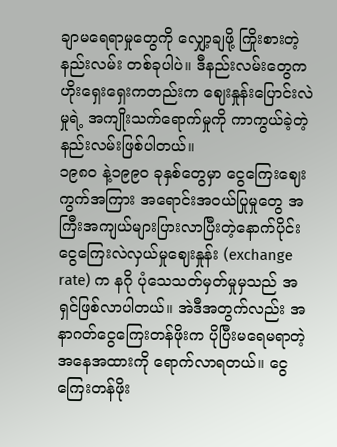ချာမရေရာမှုတွေကို လျှော့ချဖို့ ကြိုးစားတဲ့ နည်းလမ်း တစ်ခုပါပဲ။ ဒီနည်းလမ်းတွေက ဟိုးရှေးရှေးကတည်းက ဈေးနှုန်းပြောင်းလဲမှုရဲ့ အကျိုးသက်ရောက်မှုကို ကာကွယ်ခဲ့တဲ့ နည်းလမ်းဖြစ်ပါတယ်။
၁၉၈ဝ နဲ့၁၉၉ဝ ခုနှစ်တွေမှာ ငွေကြေးဈေးကွက်အကြား အရောင်းအဝယ်ပြုမှုတွေ အကြီးအကျယ်များပြားလာပြီးတဲ့နောက်ပိုင်း ငွေကြေးလဲလှယ်မှုဈေးနှုန်း (exchange rate) က နဂို ပုံသေသတ်မှတ်မှုမှသည် အရှင်ဖြစ်လာပါတယ်။ အဲဒီအတွက်လည်း အနာဂတ်ငွေကြေးတန်ဖိုးက ပိုပြီးမရေမရာတဲ့ အနေအထားကို ရောက်လာရတယ်။ ငွေကြေးတန်ဖိုး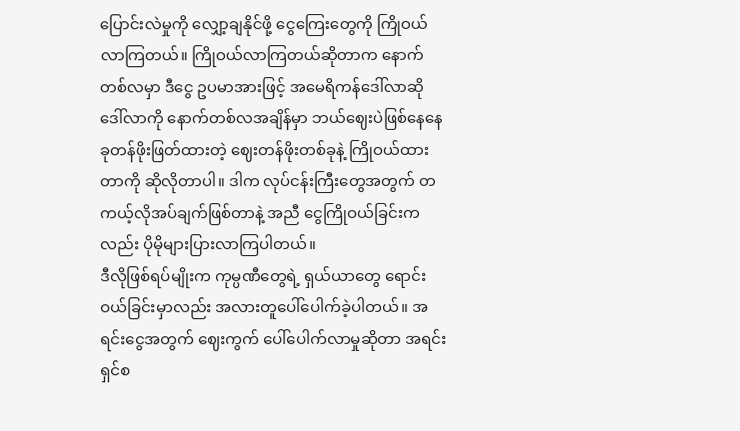ပြောင်းလဲမှုကို လျှော့ချနိုင်ဖို့ ငွေကြေးတွေကို ကြိုဝယ်လာကြတယ်။ ကြိုဝယ်လာကြတယ်ဆိုတာက နောက် တစ်လမှာ ဒီငွေ ဥပမာအားဖြင့် အမေရိကန်ဒေါ်လာဆို ဒေါ်လာကို နောက်တစ်လအချိန်မှာ ဘယ်ဈေးပဲဖြစ်နေနေ ခုတန်ဖိုးဖြတ်ထားတဲ့ ဈေးတန်ဖိုးတစ်ခုနဲ့ ကြိုဝယ်ထားတာကို ဆိုလိုတာပါ။ ဒါက လုပ်ငန်းကြီးတွေအတွက် တကယ့်လိုအပ်ချက်ဖြစ်တာနဲ့ အညီ ငွေကြိုဝယ်ခြင်းကလည်း ပိုမိုများပြားလာကြပါတယ်။
ဒီလိုဖြစ်ရပ်မျိုးက ကုမ္ပဏီတွေရဲ့ ရှယ်ယာတွေ ရောင်းဝယ်ခြင်းမှာလည်း အလားတူပေါ်ပေါက်ခဲ့ပါတယ်။ အရင်းငွေအတွက် ဈေးကွက် ပေါ်ပေါက်လာမှုဆိုတာ အရင်းရှင်စ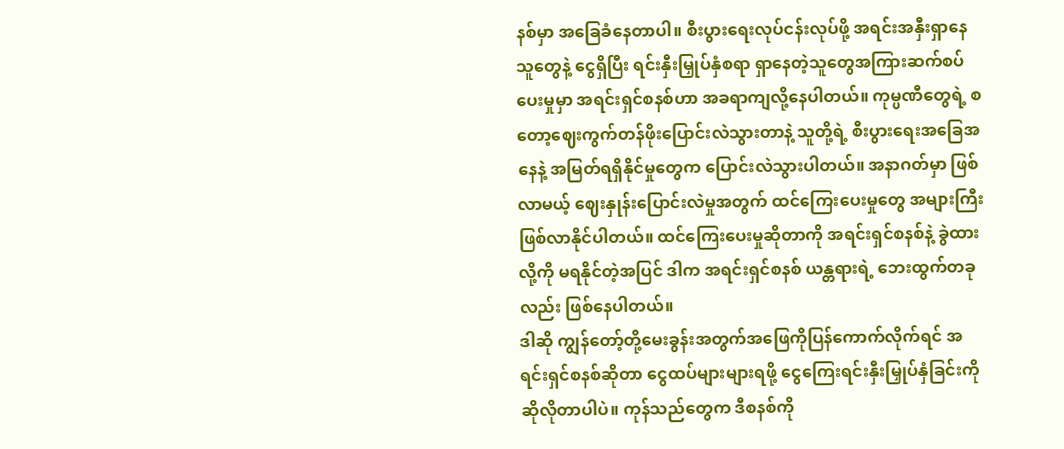နစ်မှာ အခြေခံနေတာပါ။ စီးပွားရေးလုပ်ငန်းလုပ်ဖို့ အရင်းအနှီးရှာနေသူတွေနဲ့ ငွေရှိပြီး ရင်းနှီးမြှုပ်နှံစရာ ရှာနေတဲ့သူတွေအကြားဆက်စပ်ပေးမှုမှာ အရင်းရှင်စနစ်ဟာ အခရာကျလို့နေပါတယ်။ ကုမ္ပဏီတွေရဲ့ စတော့ဈေးကွက်တန်ဖိုးပြောင်းလဲသွားတာနဲ့ သူတို့ရဲ့ စီးပွားရေးအခြေအနေနဲ့ အမြတ်ရရှိနိုင်မှုတွေက ပြောင်းလဲသွားပါတယ်။ အနာဂတ်မှာ ဖြစ်လာမယ့် ဈေးနှုန်းပြောင်းလဲမှုအတွက် ထင်ကြေးပေးမှုတွေ အများကြီးဖြစ်လာနိုင်ပါတယ်။ ထင်ကြေးပေးမှုဆိုတာကို အရင်းရှင်စနစ်နဲ့ ခွဲထားလို့ကို မရနိုင်တဲ့အပြင် ဒါက အရင်းရှင်စနစ် ယန္တရားရဲ့ ဘေးထွက်တခုလည်း ဖြစ်နေပါတယ်။
ဒါဆို ကျွန်တော့်တို့မေးခွန်းအတွက်အဖြေကိုပြန်ကောက်လိုက်ရင် အရင်းရှင်စနစ်ဆိုတာ ငွေထပ်များများရဖို့ ငွေကြေးရင်းနှီးမြှုပ်နှံခြင်းကို ဆိုလိုတာပါပဲ။ ကုန်သည်တွေက ဒီစနစ်ကို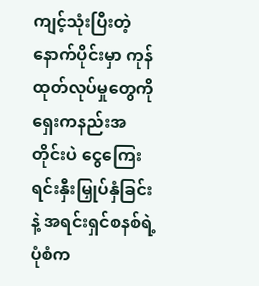ကျင့်သုံးပြီးတဲ့ နောက်ပိုင်းမှာ ကုန်ထုတ်လုပ်မှုတွေကို ရှေးကနည်းအတိုင်းပဲ ငွေကြေးရင်းနှီးမြှုပ်နှံခြင်းနဲ့ အရင်းရှင်စနစ်ရဲ့ ပုံစံက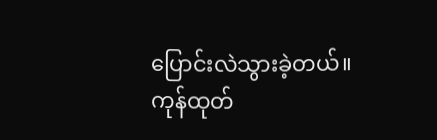ပြောင်းလဲသွားခဲ့တယ်။ ကုန်ထုတ်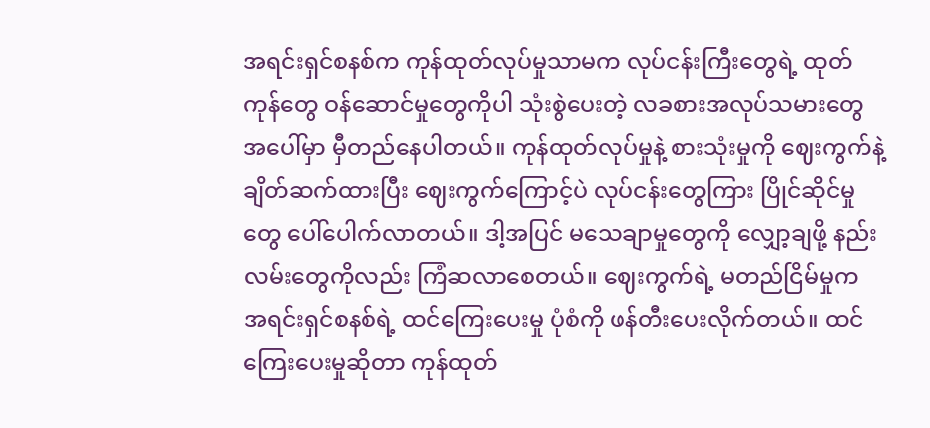အရင်းရှင်စနစ်က ကုန်ထုတ်လုပ်မှုသာမက လုပ်ငန်းကြီးတွေရဲ့ ထုတ်ကုန်တွေ ဝန်ဆောင်မှုတွေကိုပါ သုံးစွဲပေးတဲ့ လခစားအလုပ်သမားတွေအပေါ်မှာ မှီတည်နေပါတယ်။ ကုန်ထုတ်လုပ်မှုနဲ့ စားသုံးမှုကို ဈေးကွက်နဲ့ ချိတ်ဆက်ထားပြီး ဈေးကွက်ကြောင့်ပဲ လုပ်ငန်းတွေကြား ပြိုင်ဆိုင်မှုတွေ ပေါ်ပေါက်လာတယ်။ ဒါ့အပြင် မသေချာမှုတွေကို လျှော့ချဖို့ နည်းလမ်းတွေကိုလည်း ကြံဆလာစေတယ်။ ဈေးကွက်ရဲ့ မတည်ငြိမ်မှုက အရင်းရှင်စနစ်ရဲ့ ထင်ကြေးပေးမှု ပုံစံကို ဖန်တီးပေးလိုက်တယ်။ ထင်ကြေးပေးမှုဆိုတာ ကုန်ထုတ်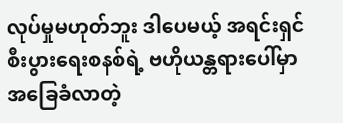လုပ်မှုမဟုတ်ဘူး ဒါပေမယ့် အရင်းရှင်စီးပွားရေးစနစ်ရဲ့ ဗဟိုယန္တရားပေါ်မှာအခြေခံလာတဲ့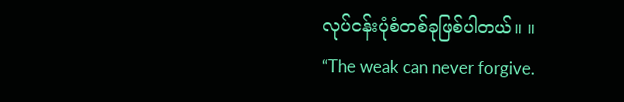လုပ်ငန်းပုံစံတစ်ခုဖြစ်ပါတယ်။ ။
“The weak can never forgive.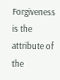Forgiveness is the attribute of the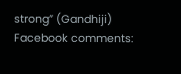strong” (Gandhiji)
Facebook comments: